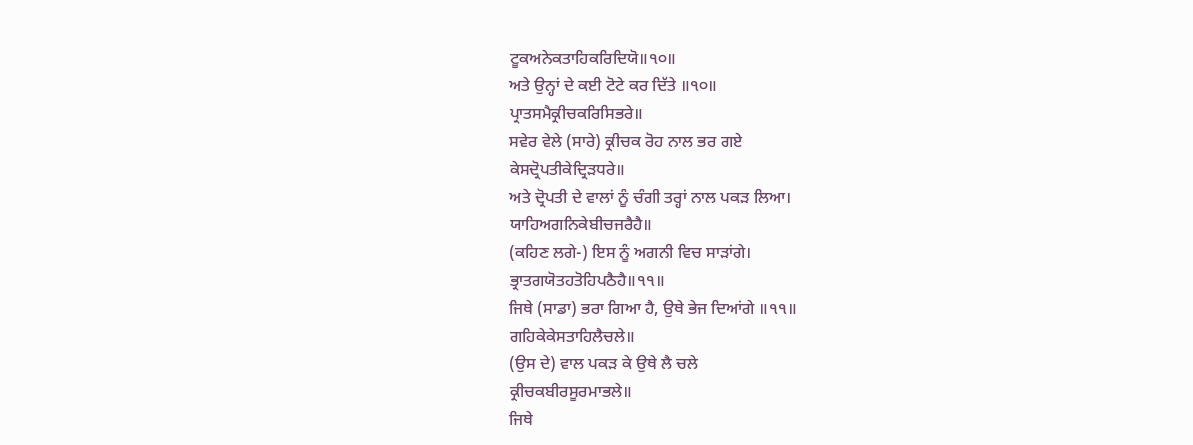ਟੂਕਅਨੇਕਤਾਹਿਕਰਿਦਿਯੋ॥੧੦॥
ਅਤੇ ਉਨ੍ਹਾਂ ਦੇ ਕਈ ਟੋਟੇ ਕਰ ਦਿੱਤੇ ॥੧੦॥
ਪ੍ਰਾਤਸਮੈਕ੍ਰੀਚਕਰਿਸਿਭਰੇ॥
ਸਵੇਰ ਵੇਲੇ (ਸਾਰੇ) ਕ੍ਰੀਚਕ ਰੋਹ ਨਾਲ ਭਰ ਗਏ
ਕੇਸਦ੍ਰੋਪਤੀਕੇਦ੍ਰਿੜਧਰੇ॥
ਅਤੇ ਦ੍ਰੋਪਤੀ ਦੇ ਵਾਲਾਂ ਨੂੰ ਚੰਗੀ ਤਰ੍ਹਾਂ ਨਾਲ ਪਕੜ ਲਿਆ।
ਯਾਹਿਅਗਨਿਕੇਬੀਚਜਰੈਹੈ॥
(ਕਹਿਣ ਲਗੇ-) ਇਸ ਨੂੰ ਅਗਨੀ ਵਿਚ ਸਾੜਾਂਗੇ।
ਭ੍ਰਾਤਗਯੋਤਹਤੋਹਿਪਠੈਹੈ॥੧੧॥
ਜਿਥੇ (ਸਾਡਾ) ਭਰਾ ਗਿਆ ਹੈ, ਉਥੇ ਭੇਜ ਦਿਆਂਗੇ ॥੧੧॥
ਗਹਿਕੇਕੇਸਤਾਹਿਲੈਚਲੇ॥
(ਉਸ ਦੇ) ਵਾਲ ਪਕੜ ਕੇ ਉਥੇ ਲੈ ਚਲੇ
ਕ੍ਰੀਚਕਬੀਰਸੂਰਮਾਭਲੇ॥
ਜਿਥੇ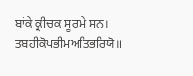ਬਾਂਕੇ ਕ੍ਰੀਚਕ ਸੂਰਮੇ ਸਨ।
ਤਬਹੀਕੋਪਭੀਮਅਤਿਭਰਿਯੋ॥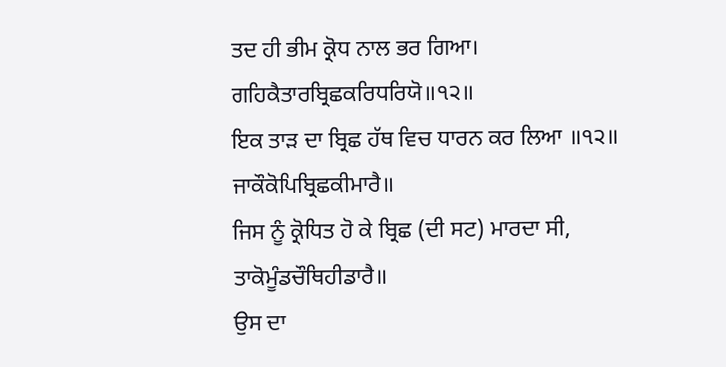ਤਦ ਹੀ ਭੀਮ ਕ੍ਰੋਧ ਨਾਲ ਭਰ ਗਿਆ।
ਗਹਿਕੈਤਾਰਬ੍ਰਿਛਕਰਿਧਰਿਯੋ॥੧੨॥
ਇਕ ਤਾੜ ਦਾ ਬ੍ਰਿਛ ਹੱਥ ਵਿਚ ਧਾਰਨ ਕਰ ਲਿਆ ॥੧੨॥
ਜਾਕੌਕੋਪਿਬ੍ਰਿਛਕੀਮਾਰੈ॥
ਜਿਸ ਨੂੰ ਕ੍ਰੋਧਿਤ ਹੋ ਕੇ ਬ੍ਰਿਛ (ਦੀ ਸਟ) ਮਾਰਦਾ ਸੀ,
ਤਾਕੋਮੂੰਡਚੌਥਿਹੀਡਾਰੈ॥
ਉਸ ਦਾ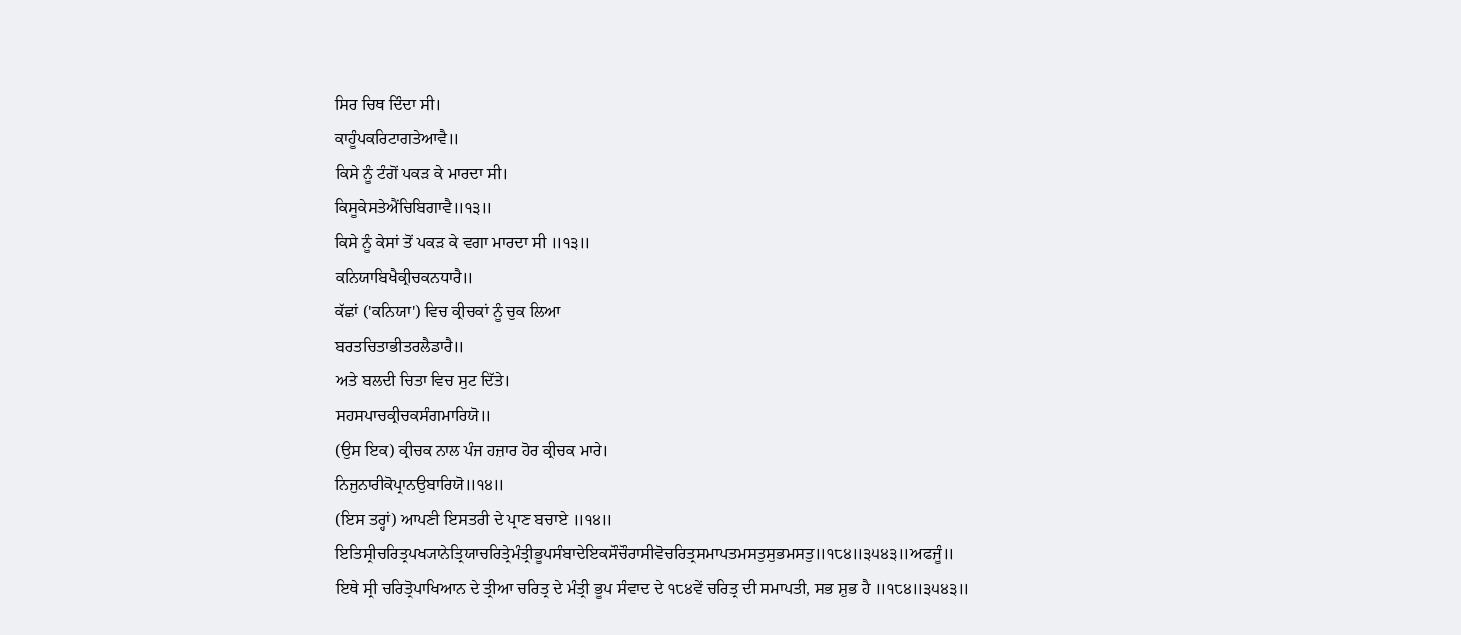ਸਿਰ ਚਿਥ ਦਿੰਦਾ ਸੀ।
ਕਾਹੂੰਪਕਰਿਟਾਗਤੇਆਵੈ॥
ਕਿਸੇ ਨੂੰ ਟੰਗੋਂ ਪਕੜ ਕੇ ਮਾਰਦਾ ਸੀ।
ਕਿਸੂਕੇਸਤੇਐਂਚਿਬਿਗਾਵੈ॥੧੩॥
ਕਿਸੇ ਨੂੰ ਕੇਸਾਂ ਤੋਂ ਪਕੜ ਕੇ ਵਗਾ ਮਾਰਦਾ ਸੀ ॥੧੩॥
ਕਨਿਯਾਬਿਖੈਕ੍ਰੀਚਕਨਧਾਰੈ॥
ਕੱਛਾਂ ('ਕਨਿਯਾ') ਵਿਚ ਕ੍ਰੀਚਕਾਂ ਨੂੰ ਚੁਕ ਲਿਆ
ਬਰਤਚਿਤਾਭੀਤਰਲੈਡਾਰੈ॥
ਅਤੇ ਬਲਦੀ ਚਿਤਾ ਵਿਚ ਸੁਟ ਦਿੱਤੇ।
ਸਹਸਪਾਚਕ੍ਰੀਚਕਸੰਗਮਾਰਿਯੋ॥
(ਉਸ ਇਕ) ਕ੍ਰੀਚਕ ਨਾਲ ਪੰਜ ਹਜ਼ਾਰ ਹੋਰ ਕ੍ਰੀਚਕ ਮਾਰੇ।
ਨਿਜੁਨਾਰੀਕੋਪ੍ਰਾਨਉਬਾਰਿਯੋ॥੧੪॥
(ਇਸ ਤਰ੍ਹਾਂ) ਆਪਣੀ ਇਸਤਰੀ ਦੇ ਪ੍ਰਾਣ ਬਚਾਏ ॥੧੪॥
ਇਤਿਸ੍ਰੀਚਰਿਤ੍ਰਪਖ੍ਯਾਨੇਤ੍ਰਿਯਾਚਰਿਤ੍ਰੇਮੰਤ੍ਰੀਭੂਪਸੰਬਾਦੇਇਕਸੌਚੌਰਾਸੀਵੋਚਰਿਤ੍ਰਸਮਾਪਤਮਸਤੁਸੁਭਮਸਤੁ॥੧੮੪॥੩੫੪੩॥ਅਫਜੂੰ॥
ਇਥੇ ਸ੍ਰੀ ਚਰਿਤ੍ਰੋਪਾਖਿਆਨ ਦੇ ਤ੍ਰੀਆ ਚਰਿਤ੍ਰ ਦੇ ਮੰਤ੍ਰੀ ਭੂਪ ਸੰਵਾਦ ਦੇ ੧੮੪ਵੇਂ ਚਰਿਤ੍ਰ ਦੀ ਸਮਾਪਤੀ, ਸਭ ਸ਼ੁਭ ਹੈ ॥੧੮੪॥੩੫੪੩॥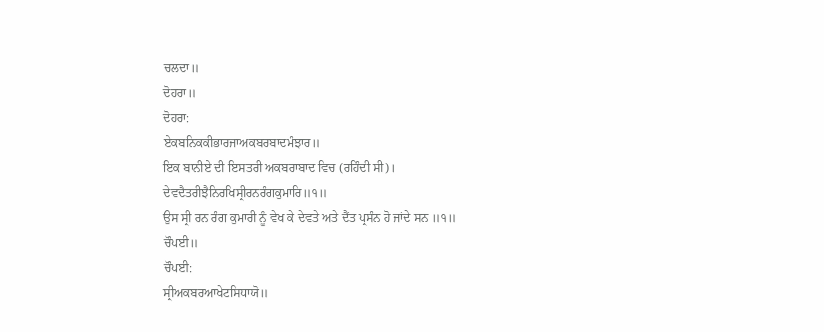ਚਲਦਾ॥
ਦੋਹਰਾ॥
ਦੋਹਰਾ:
ਏਕਬਨਿਕਕੀਭਾਰਜਾਅਕਬਰਬਾਦਮੰਝਾਰ॥
ਇਕ ਬਾਨੀਏ ਦੀ ਇਸਤਰੀ ਅਕਬਰਾਬਾਦ ਵਿਚ (ਰਹਿੰਦੀ ਸੀ)।
ਦੇਵਦੈਤਰੀਝੈਨਿਰਖਿਸ੍ਰੀਰਨਰੰਗਕੁਮਾਰਿ॥੧॥
ਉਸ ਸ੍ਰੀ ਰਨ ਰੰਗ ਕੁਮਾਰੀ ਨੂੰ ਵੇਖ ਕੇ ਦੇਵਤੇ ਅਤੇ ਦੈਂਤ ਪ੍ਰਸੰਨ ਹੋ ਜਾਂਦੇ ਸਨ ॥੧॥
ਚੌਪਈ॥
ਚੌਪਈ:
ਸ੍ਰੀਅਕਬਰਆਖੇਟਸਿਧਾਯੋ॥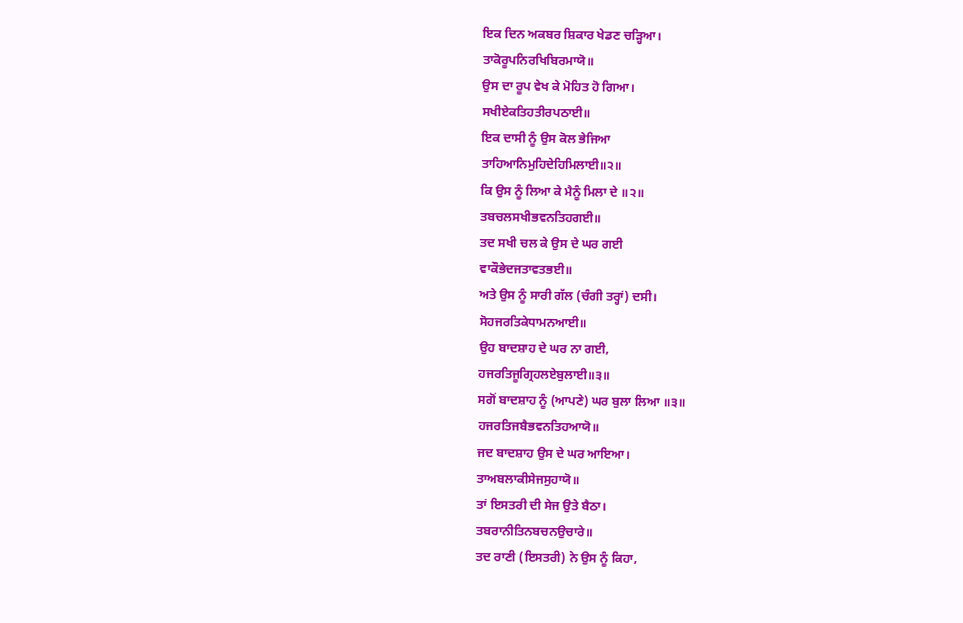ਇਕ ਦਿਨ ਅਕਬਰ ਸ਼ਿਕਾਰ ਖੇਡਣ ਚੜ੍ਹਿਆ।
ਤਾਕੋਰੂਪਨਿਰਖਿਬਿਰਮਾਯੋ॥
ਉਸ ਦਾ ਰੂਪ ਵੇਖ ਕੇ ਮੋਹਿਤ ਹੋ ਗਿਆ।
ਸਖੀਏਕਤਿਹਤੀਰਪਠਾਈ॥
ਇਕ ਦਾਸੀ ਨੂੰ ਉਸ ਕੋਲ ਭੇਜਿਆ
ਤਾਹਿਆਨਿਮੁਹਿਦੇਹਿਮਿਲਾਈ॥੨॥
ਕਿ ਉਸ ਨੂੰ ਲਿਆ ਕੇ ਮੈਨੂੰ ਮਿਲਾ ਦੇ ॥੨॥
ਤਬਚਲਸਖੀਭਵਨਤਿਹਗਈ॥
ਤਦ ਸਖੀ ਚਲ ਕੇ ਉਸ ਦੇ ਘਰ ਗਈ
ਵਾਕੌਭੇਦਜਤਾਵਤਭਈ॥
ਅਤੇ ਉਸ ਨੂੰ ਸਾਰੀ ਗੱਲ (ਚੰਗੀ ਤਰ੍ਹਾਂ) ਦਸੀ।
ਸੋਹਜਰਤਿਕੇਧਾਮਨਆਈ॥
ਉਹ ਬਾਦਸ਼ਾਹ ਦੇ ਘਰ ਨਾ ਗਈ,
ਹਜਰਤਿਜੂਗ੍ਰਿਹਲਏਬੁਲਾਈ॥੩॥
ਸਗੋਂ ਬਾਦਸ਼ਾਹ ਨੂੰ (ਆਪਣੇ) ਘਰ ਬੁਲਾ ਲਿਆ ॥੩॥
ਹਜਰਤਿਜਬੈਭਵਨਤਿਹਆਯੋ॥
ਜਦ ਬਾਦਸ਼ਾਹ ਉਸ ਦੇ ਘਰ ਆਇਆ।
ਤਾਅਬਲਾਕੀਸੇਜਸੁਹਾਯੋ॥
ਤਾਂ ਇਸਤਰੀ ਦੀ ਸੇਜ ਉਤੇ ਬੈਠਾ।
ਤਬਰਾਨੀਤਿਨਬਚਨਉਚਾਰੇ॥
ਤਦ ਰਾਣੀ (ਇਸਤਰੀ) ਨੇ ਉਸ ਨੂੰ ਕਿਹਾ,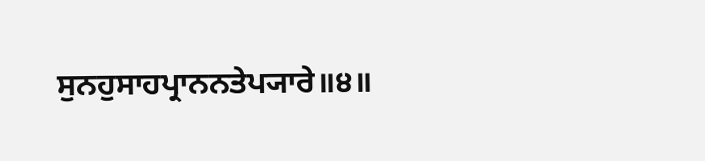ਸੁਨਹੁਸਾਹਪ੍ਰਾਨਨਤੇਪ੍ਯਾਰੇ॥੪॥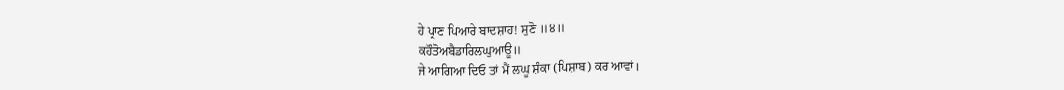ਹੇ ਪ੍ਰਾਣ ਪਿਆਰੇ ਬਾਦਸ਼ਾਹ! ਸੁਣੋ ॥੪॥
ਕਹੌਤੋਅਬੈਡਾਰਿਲਘੁਆਊ॥
ਜੇ ਆਗਿਆ ਦਿਓ ਤਾਂ ਮੈਂ ਲਘੂ ਸ਼ੰਕਾ (ਪਿਸ਼ਾਬ) ਕਰ ਆਵਾਂ।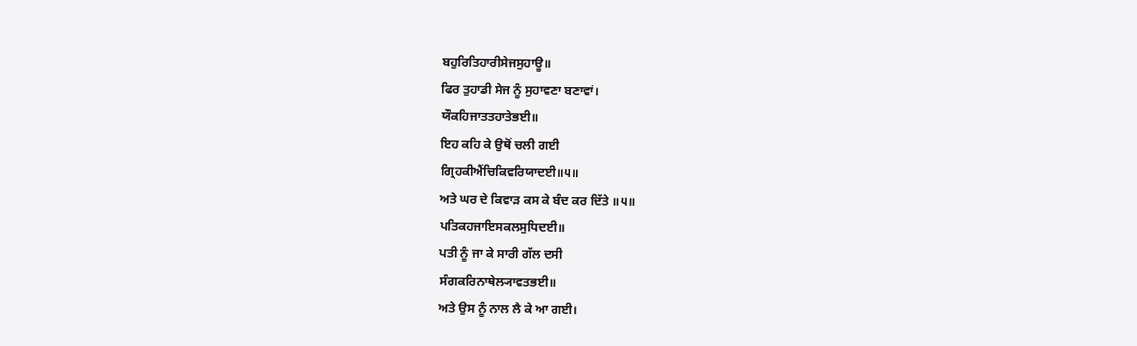ਬਹੁਰਿਤਿਹਾਰੀਸੇਜਸੁਹਾਊ॥
ਫਿਰ ਤੁਹਾਡੀ ਸੇਜ ਨੂੰ ਸੁਹਾਵਣਾ ਬਣਾਵਾਂ।
ਯੌਕਹਿਜਾਤਤਹਾਤੇਭਈ॥
ਇਹ ਕਹਿ ਕੇ ਉਥੋਂ ਚਲੀ ਗਈ
ਗ੍ਰਿਹਕੀਐਂਚਿਕਿਵਰਿਯਾਦਈ॥੫॥
ਅਤੇ ਘਰ ਦੇ ਕਿਵਾੜ ਕਸ ਕੇ ਬੰਦ ਕਰ ਦਿੱਤੇ ॥੫॥
ਪਤਿਕਹਜਾਇਸਕਲਸੁਧਿਦਈ॥
ਪਤੀ ਨੂੰ ਜਾ ਕੇ ਸਾਰੀ ਗੱਲ ਦਸੀ
ਸੰਗਕਰਿਨਾਥੇਲ੍ਯਾਵਤਭਈ॥
ਅਤੇ ਉਸ ਨੂੰ ਨਾਲ ਲੈ ਕੇ ਆ ਗਈ।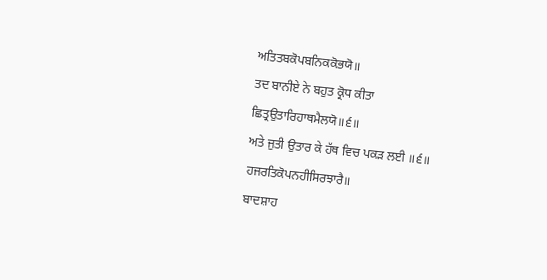ਅਤਿਤਬਕੋਪਬਨਿਕਕੋਭਯੋ॥
ਤਦ ਬਾਨੀਏ ਨੇ ਬਹੁਤ ਕ੍ਰੋਧ ਕੀਤਾ
ਛਿਤ੍ਰਉਤਾਰਿਹਾਥਮੈਲਯੋ॥੬॥
ਅਤੇ ਜੁਤੀ ਉਤਾਰ ਕੇ ਹੱਥ ਵਿਚ ਪਕੜ ਲਈ ॥੬॥
ਹਜਰਤਿਕੋਪਨਹੀਸਿਰਝਾਰੈ॥
ਬਾਦਸ਼ਾਹ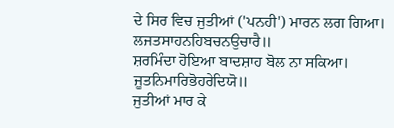ਦੇ ਸਿਰ ਵਿਚ ਜੁਤੀਆਂ ('ਪਨਹੀ') ਮਾਰਨ ਲਗ ਗਿਆ।
ਲਜਤਸਾਹਨਹਿਬਚਨਉਚਾਰੈ॥
ਸ਼ਰਮਿੰਦਾ ਹੋਇਆ ਬਾਦਸ਼ਾਹ ਬੋਲ ਨਾ ਸਕਿਆ।
ਜੂਤਨਿਮਾਰਿਭੋਹਰੇਦਿਯੋ॥
ਜੁਤੀਆਂ ਮਾਰ ਕੇ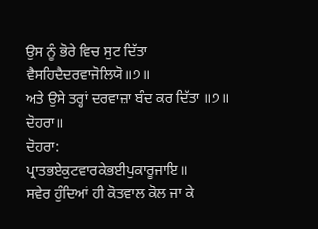ਉਸ ਨੂੰ ਭੋਰੇ ਵਿਚ ਸੁਟ ਦਿੱਤਾ
ਵੈਸਹਿਦੈਦਰਵਾਜੋਲਿਯੋ॥੭॥
ਅਤੇ ਉਸੇ ਤਰ੍ਹਾਂ ਦਰਵਾਜ਼ਾ ਬੰਦ ਕਰ ਦਿੱਤਾ ॥੭॥
ਦੋਹਰਾ॥
ਦੋਹਰਾ:
ਪ੍ਰਾਤਭਏਕੁਟਵਾਰਕੇਭਈਪੁਕਾਰੂਜਾਇ॥
ਸਵੇਰ ਹੁੰਦਿਆਂ ਹੀ ਕੋਤਵਾਲ ਕੋਲ ਜਾ ਕੇ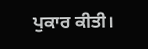ਪੁਕਾਰ ਕੀਤੀ।